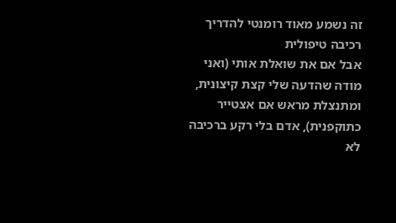זה נשמע מאוד רומנטי להדריך רכיבה טיפולית
אבל אם את שואלת אותי (ואני מודה שהדעה שלי קצת קיצונית, ומתנצלת מראש אם אצטייר כתוקפנית), אדם בלי רקע ברכיבה לא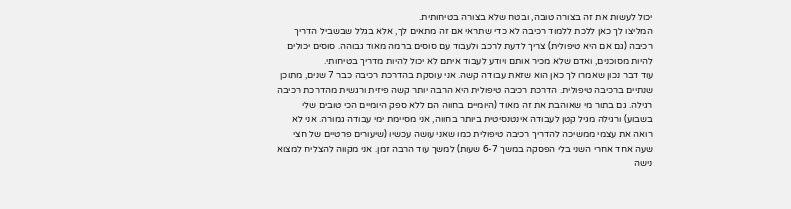יכול לעשות את זה בצורה טובה, ובטח שלא בצורה בטיחותית.
המליצו לך כאן ללכת ללמוד רכיבה לא כדי שתראי אם זה מתאים לך, אלא בגלל שבשביל הדריך רכיבה (גם אם היא טיפולית) צריך לדעת לרכב ולעבוד עם סוסים ברמה מאוד גבוהה. סוסים יכולים להיות מסוכנים, ואדם שלא מכיר אותם ויודע לעבוד איתם לא יכול להיות מדריך בטיחותי.
עוד דבר נכון שאמרו לך כאן הוא שזאת עבודה קשה. אני עוסקת בהדרכת רכיבה כבר 7 שנים, מתוכן שנתיים ברכיבה טיפולית. הדרכת רכיבה טיפולית היא הרבה יותר קשה פיזית ורגשית מהדרכת רכיבה רגילה. גם בתור מי שאוהבת את זה מאוד (היומיים בחווה הם ללא ספק היומיים הכי טובים שלי בשבוע) ורגילה מגיל קטן לעבודה אינטנסיטית ביותר בחווה, אני מסיימת ימי עבודה גמורה. אני לא רואה את עצמי ממשיכה להדריך רכיבה טיפולית כמו שאני עושה עכשיו (שיעורים פרטיים של חצי שעה אחד אחרי השני בלי הפסקה במשך 6-7 שעות) למשך עוד הרבה זמן. אני מקווה להצליח למצוא נישה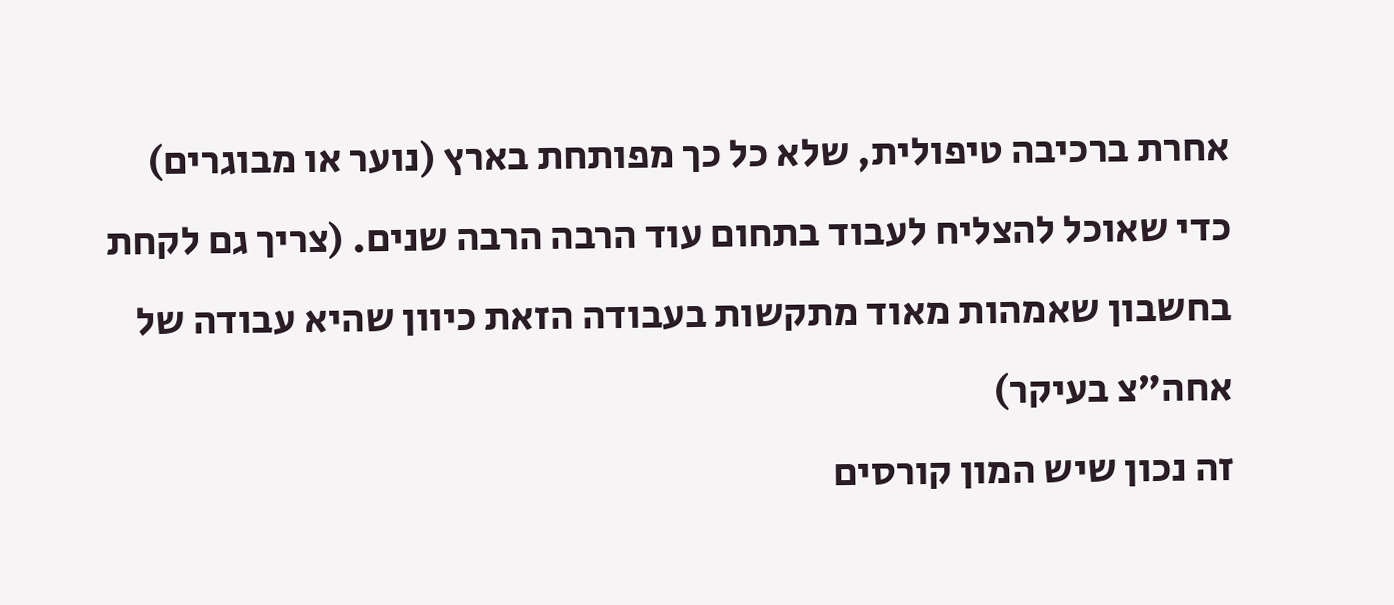אחרת ברכיבה טיפולית, שלא כל כך מפותחת בארץ (נוער או מבוגרים) כדי שאוכל להצליח לעבוד בתחום עוד הרבה הרבה שנים. (צריך גם לקחת בחשבון שאמהות מאוד מתקשות בעבודה הזאת כיוון שהיא עבודה של אחה"צ בעיקר)
זה נכון שיש המון קורסים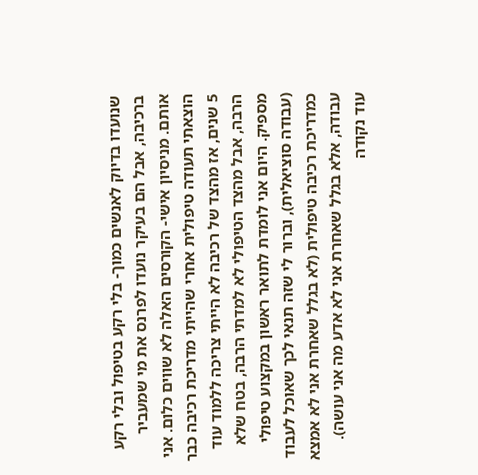שנועדו בדיוק לאנשים כמוך- בלי רקע בטיפול ובלי רקע ברכיבה, אבל הם בעיקר נועדו לפרנס את מי שמעביר אותם. מניסיון אישי- הקורסים האלה לא שווים כלום. אני הוצאתי תעודה טיפולית אחרי שהייתי מדריכת רכיבה כבר 5 שנים, אז מהצד של רכיבה לא הייתי צריכה ללמוד עוד הרבה, אבל מהצד הטיפולי לא למדתי הרבה, בטח שלא מספיק. היום אני לומדת לתואר ראשון במקצוע טיפולי (עבודה סוציאלית), וברור לי שזה תנאי לכך שאוכל לעבוד כמדריכת רכיבה טיפולית (לא בגלל שאחרת אני לא אמצא עבודה, אלא בגלל שאחרת אני לא אדע מה אני עושה).
עוד נקודה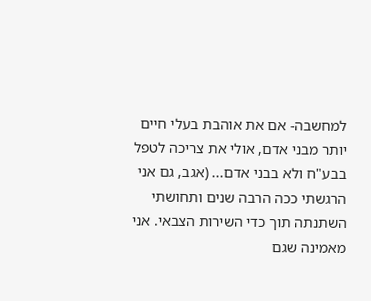למחשבה- אם את אוהבת בעלי חיים יותר מבני אדם, אולי את צריכה לטפל בבע"ח ולא בבני אדם... (אגב, גם אני הרגשתי ככה הרבה שנים ותחושתי השתנתה תוך כדי השירות הצבאי. אני מאמינה שגם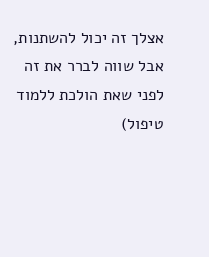אצלך זה יכול להשתנות, אבל שווה לברר את זה לפני שאת הולכת ללמוד טיפול)